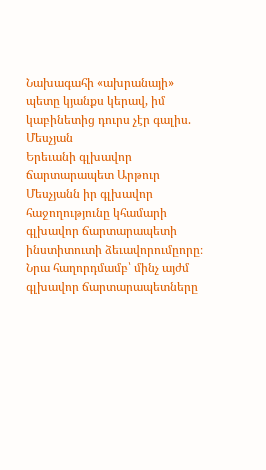Նախագահի «ախրանայի» պետը կյանքս կերավ, իմ կաբինետից դուրս չէր գալիս. Մեսչյան
Երեւանի գլխավոր ճարտարապետ Արթուր Մեսչյանն իր գլխավոր հաջողությունը կհամարի գլխավոր ճարտարապետի ինստիտուտի ձեւավորումըորը։ Նրա հաղորդմամբ՝ մինչ այժմ գլխավոր ճարտարապետները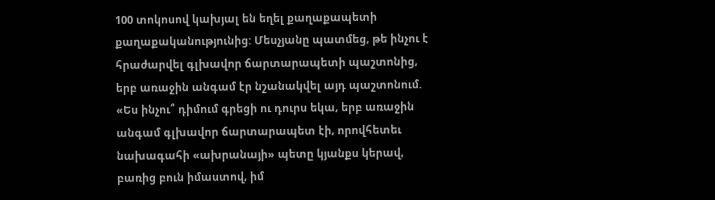100 տոկոսով կախյալ են եղել քաղաքապետի քաղաքականությունից: Մեսչյանը պատմեց, թե ինչու է հրաժարվել գլխավոր ճարտարապետի պաշտոնից, երբ առաջին անգամ էր նշանակվել այդ պաշտոնում. «Ես ինչու՞ դիմում գրեցի ու դուրս եկա, երբ առաջին անգամ գլխավոր ճարտարապետ էի, որովհետեւ նախագահի «ախրանայի» պետը կյանքս կերավ, բառից բուն իմաստով, իմ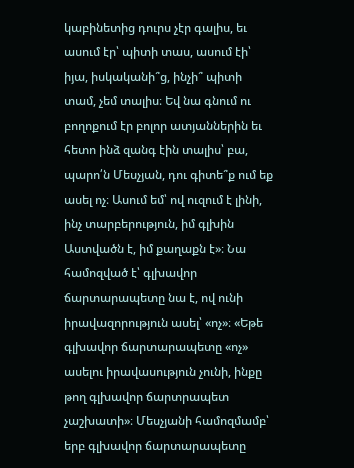կաբինետից դուրս չէր գալիս, եւ ասում էր՝ պիտի տաս, ասում էի՝ իյա, իսկականի՞ց, ինչի՞ պիտի տամ, չեմ տալիս։ Եվ նա գնում ու բողոքում էր բոլոր ատյաններին եւ հետո ինձ զանգ էին տալիս՝ բա, պարո՛ն Մեսչյան, դու գիտե՞ք ում եք ասել ոչ։ Ասում եմ՝ ով ուզում է լինի, ինչ տարբերություն, իմ գլխին Աստվածն է, իմ քաղաքն է»։ Նա համոզված է՝ գլխավոր ճարտարապետը նա է, ով ունի իրավազորություն ասել՝ «ոչ»։ «Եթե գլխավոր ճարտարապետը «ոչ» ասելու իրավասություն չունի, ինքը թող գլխավոր ճարտրապետ չաշխատի»։ Մեսչյանի համոզմամբ՝ երբ գլխավոր ճարտարապետը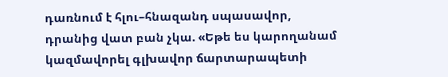դառնում է հլու–հնազանդ սպասավոր, դրանից վատ բան չկա. «Եթե ես կարողանամ կազմավորել գլխավոր ճարտարապետի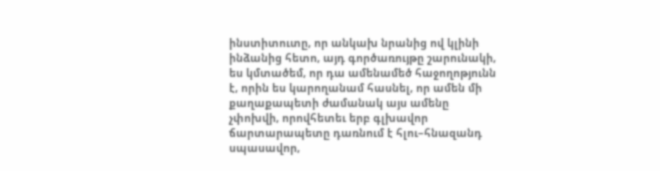ինստիտուտը, որ անկախ նրանից ով կլինի ինձանից հետո, այդ գործառույթը շարունակի, ես կմտածեմ, որ դա ամենամեծ հաջողոթյունն է, որին ես կարողանամ հասնել, որ ամեն մի քաղաքապետի ժամանակ այս ամենը չփոխվի, որովհետեւ երբ գլխավոր ճարտարապետը դառնում է հլու–հնազանդ սպասավոր,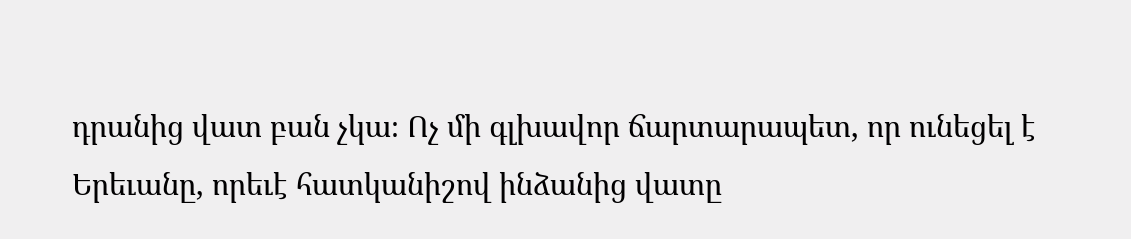դրանից վատ բան չկա։ Ոչ մի գլխավոր ճարտարապետ, որ ունեցել է Երեւանը, որեւէ հատկանիշով ինձանից վատը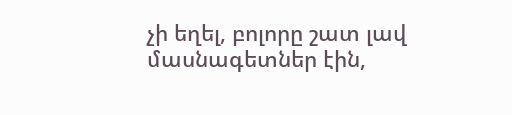չի եղել, բոլորը շատ լավ մասնագետներ էին,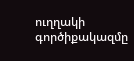ուղղակի գործիքակազմը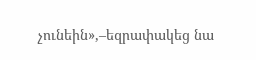չունեին»,–եզրափակեց նա